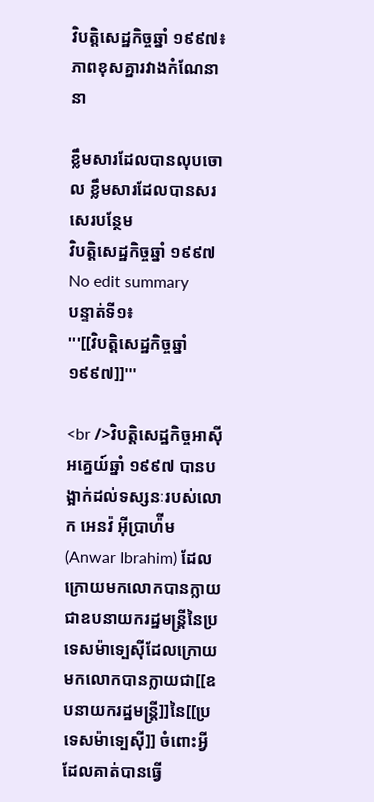វិបត្តិសេដ្ឋកិច្ចឆ្នាំ ១៩៩៧៖ ភាពខុសគ្នារវាងកំណែនានា

ខ្លឹមសារដែលបានលុបចោល ខ្លឹមសារដែលបានសរសេរបន្ថែម
វិបត្តិសេដ្ឋកិច្ចឆ្នាំ ១៩៩៧
No edit summary
បន្ទាត់ទី១៖
'''[[វិបត្តិសេដ្ឋកិច្ចឆ្នាំ ១៩៩៧]]'''

<br />វិបត្តិសេដ្ឋកិច្ចអាស៊ីអគ្នេយ៍ឆ្នាំ ១៩៩៧ បានបង្អាក់ដល់ទស្សនៈរបស់លោក អេនវ៉ អ៊ីប្រាហ៉ីម (Anwar Ibrahim) ដែលក្រោយមកលោកបានក្លាយជាឧបនាយករដ្ឋមន្ត្រីនៃប្រទេសម៉ាទ្បេស៊ីដែលក្រោយមកលោកបានក្លាយជា[[ឧបនាយករដ្ឋមន្ត្រី]]នៃ[[ប្រទេសម៉ាទ្បេស៊ី]] ចំពោះអ្វីដែលគាត់បានធ្វើ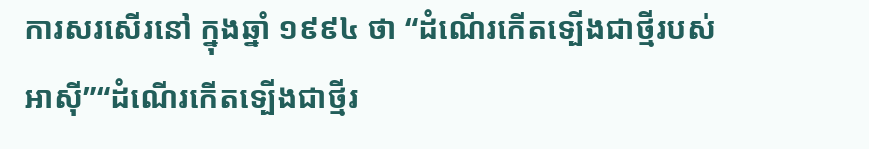ការសរសើរនៅ ក្នុងឆ្នាំ ១៩៩៤ ថា “ដំណើរកើតទ្បើងជាថ្មីរបស់អាស៊ី”“ដំណើរកើតទ្បើងជាថ្មីរ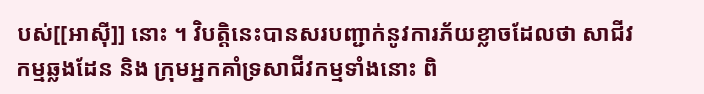បស់[[អាស៊ី]] នោះ ។ វិបត្តិនេះបានសរបញ្ជាក់នូវការភ័យខ្លាចដែលថា សាជីវកម្មឆ្លងដែន និង ក្រុមអ្នកគាំទ្រសាជីវកម្មទាំងនោះ ពិ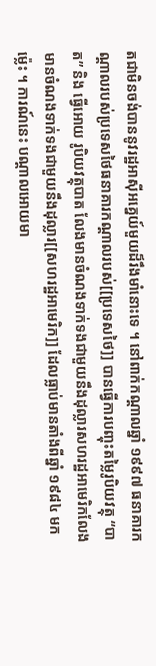តជាមិនចង់បាននូវរដ្ឋអាស៊ីអគ្នេយ៍មួយដ៏រឹងមាំនោះទេ ។ នៅពាក់កណ្តាលឆ្នាំ ១៩៩៧ ធនាគារកណ្តាលរបស់ប្រទេសថៃធនាគារកណ្តាលរបស់[[ប្រទេសថៃ]] បានធ្វើការបញ្ចុះតម្លៃរូបិយវត្ថុ “បាត” និង ធ្វើអោយ រូបិយវត្ថុបាត លែងមានចំណងទាក់ទងជាមួយនឹងដុល្លារសហរដ្ឋអាមេរិកលែងមានចំណងទាក់ទងជាមួយនឹងដុល្លារ[[សហរដ្ឋអាមេរិក]] ដែលធ្លាប់មានតាំងពីឆ្នាំ ១៩៨៤ មកម៉្លេះ ។ ការណ៍នេះ បណ្តាលអោយមា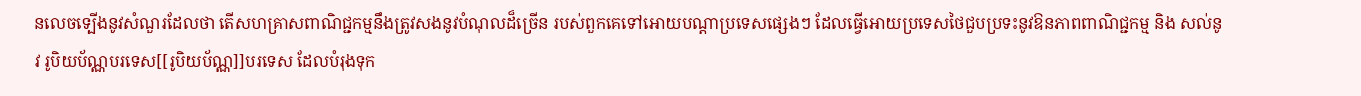នលេចទ្បើងនូវសំណួរដែលថា តើសហគ្រាសពាណិជ្ជកម្មនឹងត្រូវសងនូវបំណុលដ៏ច្រើន របស់ពួកគេទៅអោយបណ្តាប្រទេសផ្សេងៗ ដែលធ្វើអោយប្រទេសថៃជួបប្រទះនូវឱនភាពពាណិជ្ជកម្ម និង សល់នូវ រូបិយប័ណ្ណបរទេស[[រូបិយប័ណ្ណ]]បរទេស ដែលបំរុងទុក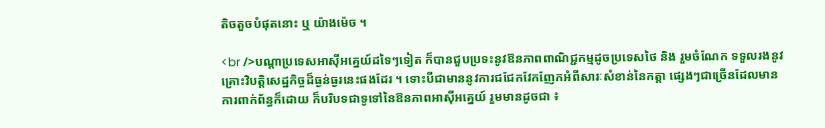តិចតួចបំផុតនោះ ឬ យ៉ាងម៉េច ។

<br />បណ្តាប្រទេសអាស៊ីអគ្នេយ៍ដទៃៗទៀត ក៏បានជួបប្រទះនូវឱនភាពពាណិជ្ជកម្មដូចប្រទេសថៃ និង រួមចំណែក ទទួលរងនូវគ្រោះវិបត្តិសេដ្ឋកិច្ចដ៏ធ្ងន់ធ្ងរនេះផងដែរ ។ ទោះបីជាមាននូវការជជែកវែកញែកអំពីសារៈសំខាន់នៃកត្តា ផ្សេងៗជាច្រើនដែលមានការពាក់ព័ន្ធក៏ដោយ ក៏បរិបទជាទូទៅនៃឱនភាពអាស៊ីអគ្នេយ៍ រួមមានដូចជា ៖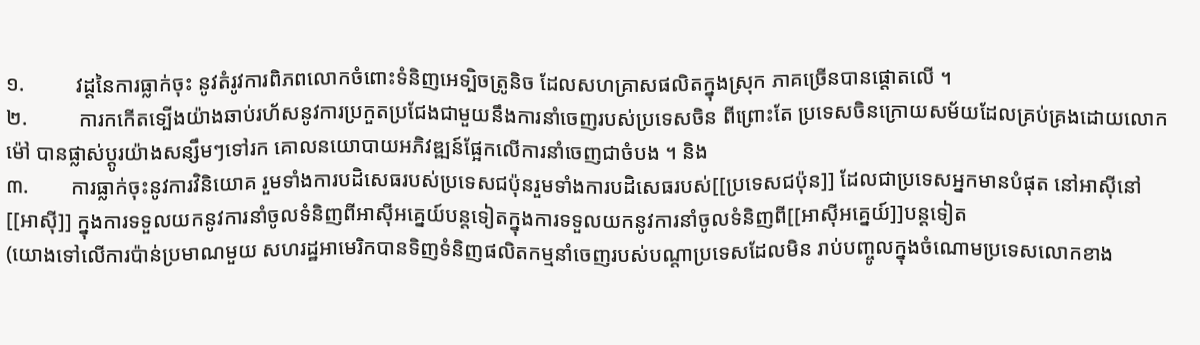១.          វដ្តនៃការធ្លាក់ចុះ នូវតំរូវការពិភពលោកចំពោះទំនិញអេទ្បិចត្រូនិច ដែលសហគ្រាសផលិតក្នុងស្រុក ភាគច្រើនបានផ្តោតលើ ។
២.          ការកកើតទ្បើងយ៉ាងឆាប់រហ័សនូវការប្រកួតប្រជែងជាមួយនឹងការនាំចេញរបស់ប្រទេសចិន ពីព្រោះតែ ប្រទេសចិនក្រោយសម័យដែលគ្រប់គ្រងដោយលោក ម៉ៅ បានផ្លាស់ប្តូរយ៉ាងសន្សឹមៗទៅរក គោលនយោបាយអភិវឌ្ឍន៍ផ្អែកលើការនាំចេញជាចំបង ។ និង
៣.        ការធ្លាក់ចុះនូវការវិនិយោគ រួមទាំងការបដិសេធរបស់ប្រទេសជប៉ុនរួមទាំងការបដិសេធរបស់[[ប្រទេសជប៉ុន]] ដែលជាប្រទេសអ្នកមានបំផុត នៅអាស៊ីនៅ[[អាស៊ី]] ក្នុងការទទួលយកនូវការនាំចូលទំនិញពីអាស៊ីអគ្នេយ៍បន្តទៀតក្នុងការទទួលយកនូវការនាំចូលទំនិញពី[[អាស៊ីអគ្នេយ៍]]បន្តទៀត
(យោងទៅលើការប៉ាន់ប្រមាណមួយ សហរដ្ឋអាមេរិកបានទិញទំនិញផលិតកម្មនាំចេញរបស់បណ្តាប្រទេសដែលមិន រាប់បញ្ចូលក្នុងចំណោមប្រទេសលោកខាង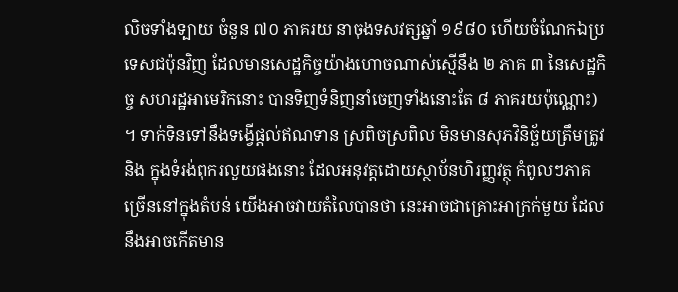លិចទាំងទ្បាយ ចំនួន ៧០ ភាគរយ នាចុងទសវត្សឆ្នាំ ១៩៨០ ហើយចំណែកឯប្រទេសជប៉ុនវិញ ដែលមានសេដ្ឋកិច្ចយ៉ាងហោចណាស់ស្មើនឹង ២ ភាគ ៣ នៃសេដ្ឋកិច្ច សហរដ្ឋអាមេរិកនោះ បានទិញទំនិញនាំចេញទាំងនោះតែ ៨ ភាគរយប៉ុណ្ណោះ) ។ ទាក់ទិនទៅនឹងទង្វើផ្តល់ឥណទាន ស្រពិចស្រពិល មិនមានសុភវិនិច្ឆ័យត្រឹមត្រូវ និង ក្នុងទំរង់ពុករលួយផងនោះ ដែលអនុវត្តដោយស្ថាប័នហិរញ្ញវត្ថុ កំពូលៗភាគច្រើននៅក្នុងតំបន់ យើងអាចវាយតំលៃបានថា នេះអាចជាគ្រោះអាក្រក់មួយ ដែលនឹងអាចកើតមាន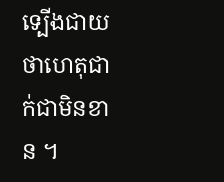ទ្បើងជាយថាហេតុជាក់ជាមិនខាន ។